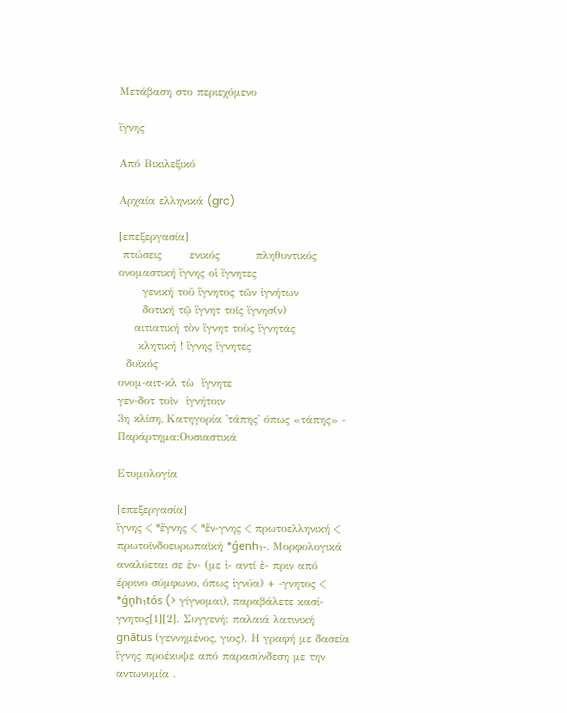Μετάβαση στο περιεχόμενο

ἴγνης

Από Βικιλεξικό

Αρχαία ελληνικά (grc)

[επεξεργασία]
 πτώσεις       ενικός         πληθυντικός
ονομαστική ἴγνης οἱ ἴγνητες
      γενική τοῦ ἴγνητος τῶν ἰγνήτων
      δοτική τῷ ἴγνητ τοῖς ἴγνησ(ν)
    αιτιατική τὸν ἴγνητ τοὺς ἴγνητᾰς
     κλητική ! ἴγνης ἴγνητες
  δυϊκός
ονομ-αιτ-κλ τὼ  ἴγνητε
γεν-δοτ τοῖν  ἰγνήτοιν
3η κλίση, Κατηγορία 'τάπης' όπως «τάπης» - Παράρτημα:Ουσιαστικά

Ετυμολογία

[επεξεργασία]
ἴγνης < *ἔγνης < *ἔν-γνης < πρωτοελληνική < πρωτοϊνδοευρωπαϊκή *ǵenh₁-. Μορφολογικά αναλύεται σε ἐν- (με ἰ- αντί ἐ- πριν από έρρινο σύμφωνο, όπως ἰγνύα) + -γνητος < *ǵn̥h₁tós (> γίγνομαι), παραβάλετε κασί-γνητος[1][2]. Συγγενή: παλαιά λατινική gnātus (γεννημένος, γιος). Η γραφή με δασεία ἵγνης προέκυψε από παρασύνδεση με την αντωνυμία .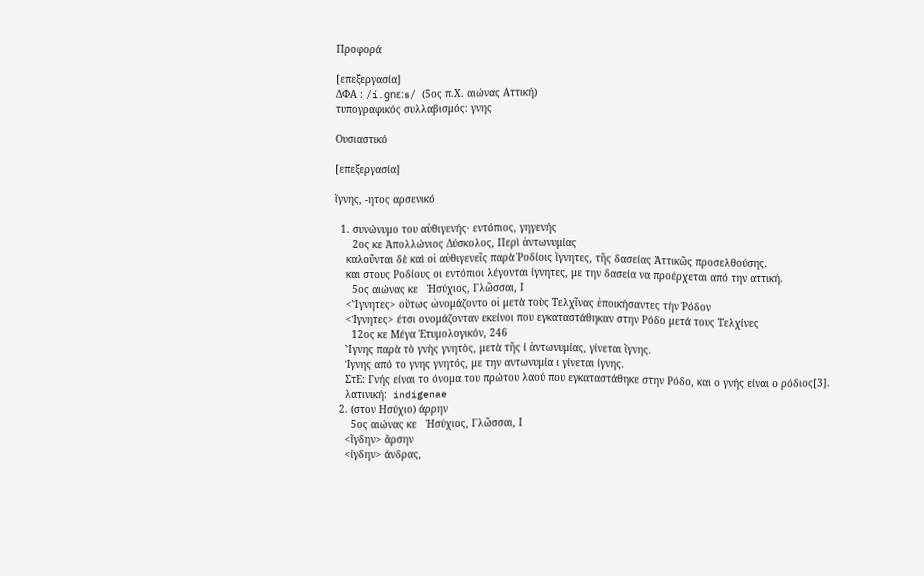Προφορά

[επεξεργασία]
ΔΦΑ : /í.gnɛːs/ (5ος π.Χ. αιώνας Αττική)
τυπογραφικός συλλαβισμός: γνης

Ουσιαστικό

[επεξεργασία]

ἴγνης, -ητος αρσενικό

  1. συνώνυμο του αὐθιγενής· εντόπιος, γηγενής
      2ος κε Ἀπολλώνιος Δύσκολος, Περὶ ἀντωνυμίας
    καλοῦνται δὲ καὶ οἱ αὐθιγενεῖς παρὰ Ῥοδίοις ἵγνητες, τῆς δασείας Ἀττικῶς προσελθούσης.
    και στους Ροδίους οι εντόπιοι λέγονται ίγνητες, με την δασεία να προέρχεται από την αττική.
      5ος αιώνας κε   Ἡσύχιος, Γλῶσσαι, Ι
    <Ἴγνητες> οὕτως ὠνομάζοντο οἱ μετὰ τοὺς Τελχῖνας ἐποικήσαντες τὴν Ῥόδον
    <Ίγνητες> έτσι ονομάζονταν εκείνοι που εγκαταστάθηκαν στην Ρόδο μετά τους Τελχίνες
      12ος κε Μέγα Ἐτυμολογικόν, 246
    Ἴγνης παρὰ τὸ γνὴς γνητὸς, μετὰ τῆς ί ἀντωνυμίας, γίνεται ἴγνης.
    Ίγνης από το γνης γνητός, με την αντωνυμία ι γίνεται ίγνης.
    ΣτΕ: Γνής είναι το όνομα του πρώτου λαού που εγκαταστάθηκε στην Ρόδο, και ο γνής είναι ο ρόδιος[3].
    λατινική:  indigenae
  2. (στον Ησύχιο) άρρην
      5ος αιώνας κε   Ἡσύχιος, Γλῶσσαι, Ι
    <ἴγδην> ἄρσην
    <ίγδην> άνδρας,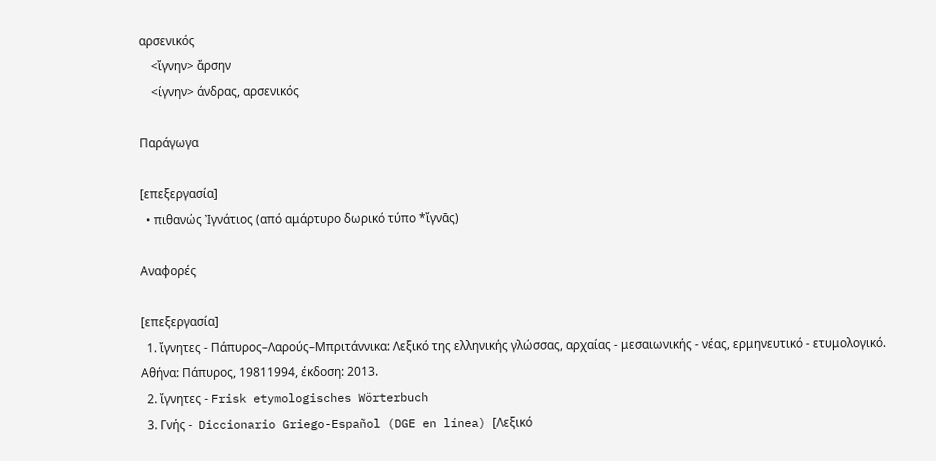αρσενικός
    <ἴγνην> ἄρσην
    <ίγνην> άνδρας, αρσενικός

Παράγωγα

[επεξεργασία]
  • πιθανώς Ἰγνάτιος (από αμάρτυρο δωρικό τύπο *ἴγνᾱς)

Αναφορές

[επεξεργασία]
  1. ἴγνητες - Πάπυρος–Λαρούς–Μπριτάννικα: Λεξικό της ελληνικής γλώσσας, αρχαίας - μεσαιωνικής - νέας, ερμηνευτικό - ετυμολογικό. Αθήνα: Πάπυρος, 19811994, έκδοση: 2013.
  2. ἴγνητες - Frisk etymologisches Wörterbuch
  3. Γνής -  Diccionario Griego-Español (DGE en línea) [Λεξικό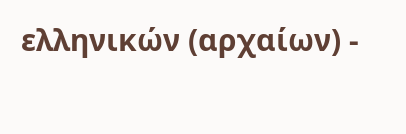ελληνικών (αρχαίων) -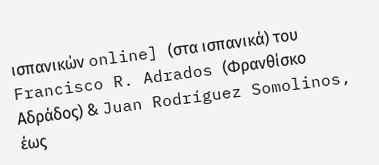ισπανικών online] (στα ισπανικά) του Francisco R. Adrados (Φρανθίσκο Αδράδος) & Juan Rodríguez Somolinos, έως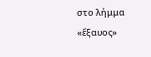στο λήμμα «ἔξαυος»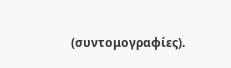(συντομογραφίες).